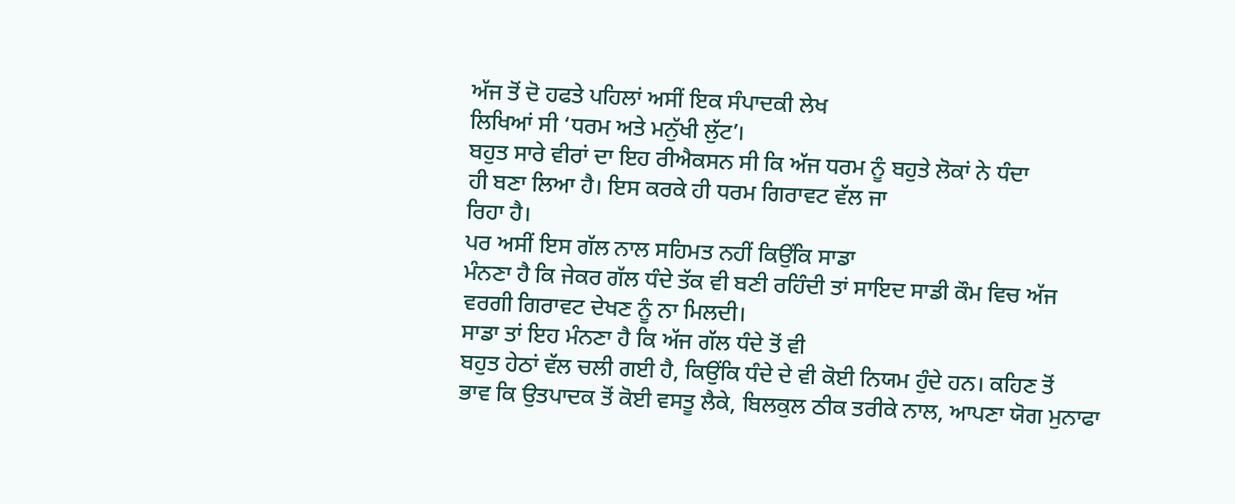ਅੱਜ ਤੋਂ ਦੋ ਹਫਤੇ ਪਹਿਲਾਂ ਅਸੀਂ ਇਕ ਸੰਪਾਦਕੀ ਲੇਖ
ਲਿਖਿਆਂ ਸੀ ‘ਧਰਮ ਅਤੇ ਮਨੁੱਖੀ ਲੁੱਟ’।
ਬਹੁਤ ਸਾਰੇ ਵੀਰਾਂ ਦਾ ਇਹ ਰੀਐਕਸਨ ਸੀ ਕਿ ਅੱਜ ਧਰਮ ਨੂੰ ਬਹੁਤੇ ਲੋਕਾਂ ਨੇ ਧੰਦਾ
ਹੀ ਬਣਾ ਲਿਆ ਹੈ। ਇਸ ਕਰਕੇ ਹੀ ਧਰਮ ਗਿਰਾਵਟ ਵੱਲ ਜਾ
ਰਿਹਾ ਹੈ।
ਪਰ ਅਸੀਂ ਇਸ ਗੱਲ ਨਾਲ ਸਹਿਮਤ ਨਹੀਂ ਕਿਉਂਕਿ ਸਾਡਾ
ਮੰਨਣਾ ਹੈ ਕਿ ਜੇਕਰ ਗੱਲ ਧੰਦੇ ਤੱਕ ਵੀ ਬਣੀ ਰਹਿੰਦੀ ਤਾਂ ਸਾਇਦ ਸਾਡੀ ਕੌਮ ਵਿਚ ਅੱਜ
ਵਰਗੀ ਗਿਰਾਵਟ ਦੇਖਣ ਨੂੰ ਨਾ ਮਿਲਦੀ।
ਸਾਡਾ ਤਾਂ ਇਹ ਮੰਨਣਾ ਹੈ ਕਿ ਅੱਜ ਗੱਲ ਧੰਦੇ ਤੋਂ ਵੀ
ਬਹੁਤ ਹੇਠਾਂ ਵੱਲ ਚਲੀ ਗਈ ਹੈ, ਕਿਉਂਕਿ ਧੰਦੇ ਦੇ ਵੀ ਕੋਈ ਨਿਯਮ ਹੁੰਦੇ ਹਨ। ਕਹਿਣ ਤੋਂ
ਭਾਵ ਕਿ ਉਤਪਾਦਕ ਤੋਂ ਕੋਈ ਵਸਤੂ ਲੈਕੇ, ਬਿਲਕੁਲ ਠੀਕ ਤਰੀਕੇ ਨਾਲ, ਆਪਣਾ ਯੋਗ ਮੁਨਾਫਾ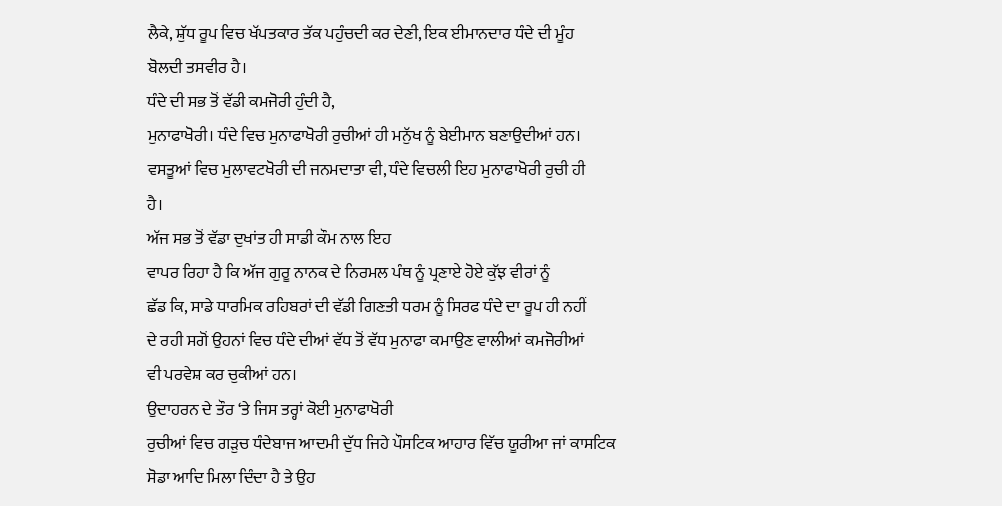ਲੈਕੇ, ਸ਼ੁੱਧ ਰੂਪ ਵਿਚ ਖੱਪਤਕਾਰ ਤੱਕ ਪਹੁੰਚਦੀ ਕਰ ਦੇਣੀ, ਇਕ ਈਮਾਨਦਾਰ ਧੰਦੇ ਦੀ ਮੂੰਹ
ਬੋਲਦੀ ਤਸਵੀਰ ਹੈ।
ਧੰਦੇ ਦੀ ਸਭ ਤੋਂ ਵੱਡੀ ਕਮਜੋਰੀ ਹੁੰਦੀ ਹੈ,
ਮੁਨਾਫਾਖੋਰੀ। ਧੰਦੇ ਵਿਚ ਮੁਨਾਫਾਖੋਰੀ ਰੁਚੀਆਂ ਹੀ ਮਨੁੱਖ ਨੂੰ ਬੇਈਮਾਨ ਬਣਾਉਦੀਆਂ ਹਨ।
ਵਸਤੂਆਂ ਵਿਚ ਮੁਲਾਵਟਖੋਰੀ ਦੀ ਜਨਮਦਾਤਾ ਵੀ, ਧੰਦੇ ਵਿਚਲੀ ਇਹ ਮੁਨਾਫਾਖੋਰੀ ਰੁਚੀ ਹੀ
ਹੈ।
ਅੱਜ ਸਭ ਤੋਂ ਵੱਡਾ ਦੁਖਾਂਤ ਹੀ ਸਾਡੀ ਕੌਮ ਨਾਲ ਇਹ
ਵਾਪਰ ਰਿਹਾ ਹੈ ਕਿ ਅੱਜ ਗੁਰੂ ਨਾਨਕ ਦੇ ਨਿਰਮਲ ਪੰਥ ਨੂੰ ਪ੍ਰਣਾਏ ਹੋਏ ਕੁੱਝ ਵੀਰਾਂ ਨੂੰ
ਛੱਡ ਕਿ, ਸਾਡੇ ਧਾਰਮਿਕ ਰਹਿਬਰਾਂ ਦੀ ਵੱਡੀ ਗਿਣਤੀ ਧਰਮ ਨੂੰ ਸਿਰਫ ਧੰਦੇ ਦਾ ਰੂਪ ਹੀ ਨਹੀਂ
ਦੇ ਰਹੀ ਸਗੋਂ ਉਹਨਾਂ ਵਿਚ ਧੰਦੇ ਦੀਆਂ ਵੱਧ ਤੋਂ ਵੱਧ ਮੁਨਾਫਾ ਕਮਾਉਣ ਵਾਲੀਆਂ ਕਮਜੋਰੀਆਂ
ਵੀ ਪਰਵੇਸ਼ ਕਰ ਚੁਕੀਆਂ ਹਨ।
ਉਦਾਹਰਨ ਦੇ ਤੌਰ ‘ਤੇ ਜਿਸ ਤਰ੍ਹਾਂ ਕੋਈ ਮੁਨਾਫਾਖੋਰੀ
ਰੁਚੀਆਂ ਵਿਚ ਗੜੁਚ ਧੰਦੇਬਾਜ ਆਦਮੀ ਦੁੱਧ ਜਿਹੇ ਪੌਸਟਿਕ ਆਹਾਰ ਵਿੱਚ ਯੂਰੀਆ ਜਾਂ ਕਾਸਟਿਕ
ਸੋਡਾ ਆਦਿ ਮਿਲਾ ਦਿੰਦਾ ਹੈ ਤੇ ਉਹ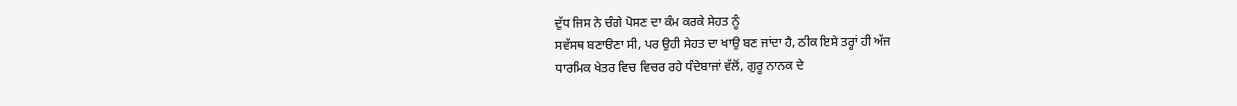ਦੁੱਧ ਜਿਸ ਨੇ ਚੰਗੇ ਪੋਸਣ ਦਾ ਕੰਮ ਕਰਕੇ ਸੇਹਤ ਨੂੰ
ਸਵੱਸਥ ਬਣਾੳਣਾ ਸੀ, ਪਰ ਉਹੀ ਸੇਹਤ ਦਾ ਖਾਉ ਬਣ ਜਾਂਦਾ ਹੈ, ਠੀਕ ਇਸੇ ਤਰ੍ਹਾਂ ਹੀ ਅੱਜ
ਧਾਰਮਿਕ ਖੇਤਰ ਵਿਚ ਵਿਚਰ ਰਹੇ ਧੰਦੇਬਾਜਾਂ ਵੱਲੋਂ, ਗੁਰੂ ਨਾਨਕ ਦੇ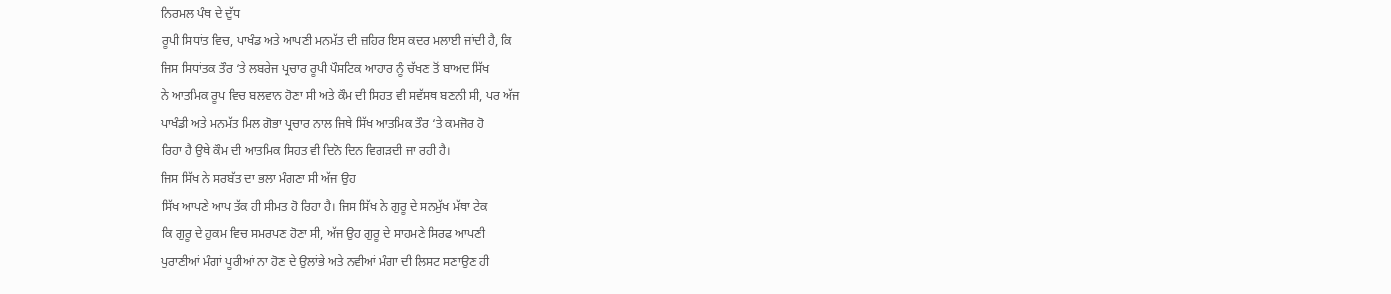ਨਿਰਮਲ ਪੰਥ ਦੇ ਦੁੱਧ
ਰੂਪੀ ਸਿਧਾਂਤ ਵਿਚ, ਪਾਖੰਡ ਅਤੇ ਆਪਣੀ ਮਨਮੱਤ ਦੀ ਜ਼ਹਿਰ ਇਸ ਕਦਰ ਮਲਾਈ ਜਾਂਦੀ ਹੈ, ਕਿ
ਜਿਸ ਸਿਧਾਂਤਕ ਤੌਰ ‘ਤੇ ਲਬਰੇਜ ਪ੍ਰਚਾਰ ਰੂਪੀ ਪੌਸਟਿਕ ਆਹਾਰ ਨੂੰ ਚੱਖਣ ਤੋਂ ਬਾਅਦ ਸਿੱਖ
ਨੇ ਆਤਮਿਕ ਰੂਪ ਵਿਚ ਬਲਵਾਨ ਹੋਣਾ ਸੀ ਅਤੇ ਕੌਮ ਦੀ ਸਿਹਤ ਵੀ ਸਵੱਸਥ ਬਣਨੀ ਸੀ, ਪਰ ਅੱਜ
ਪਾਖੰਡੀ ਅਤੇ ਮਨਮੱਤ ਮਿਲ ਗੋਭਾ ਪ੍ਰਚਾਰ ਨਾਲ ਜਿਥੇ ਸਿੱਖ ਆਤਮਿਕ ਤੌਰ ‘ਤੇ ਕਮਜੋਰ ਹੋ
ਰਿਹਾ ਹੈ ਉਥੇ ਕੌਮ ਦੀ ਆਤਮਿਕ ਸਿਹਤ ਵੀ ਦਿਨੋ ਦਿਨ ਵਿਗੜਦੀ ਜਾ ਰਹੀ ਹੈ।
ਜਿਸ ਸਿੱਖ ਨੇ ਸਰਬੱਤ ਦਾ ਭਲਾ ਮੰਗਣਾ ਸੀ ਅੱਜ ਉਹ
ਸਿੱਖ ਆਪਣੇ ਆਪ ਤੱਕ ਹੀ ਸੀਮਤ ਹੋ ਰਿਹਾ ਹੈ। ਜਿਸ ਸਿੱਖ ਨੇ ਗੁਰੂ ਦੇ ਸਨਮੁੱਖ ਮੱਥਾ ਟੇਕ
ਕਿ ਗੁਰੂ ਦੇ ਹੁਕਮ ਵਿਚ ਸਮਰਪਣ ਹੋਣਾ ਸੀ, ਅੱਜ ਉਹ ਗੁਰੂ ਦੇ ਸਾਹਮਣੇ ਸਿਰਫ ਆਪਣੀ
ਪੁਰਾਣੀਆਂ ਮੰਗਾਂ ਪੂਰੀਆਂ ਨਾ ਹੋਣ ਦੇ ਉਲਾਂਭੇ ਅਤੇ ਨਵੀਆਂ ਮੰਗਾ ਦੀ ਲਿਸਟ ਸਣਾਉਣ ਹੀ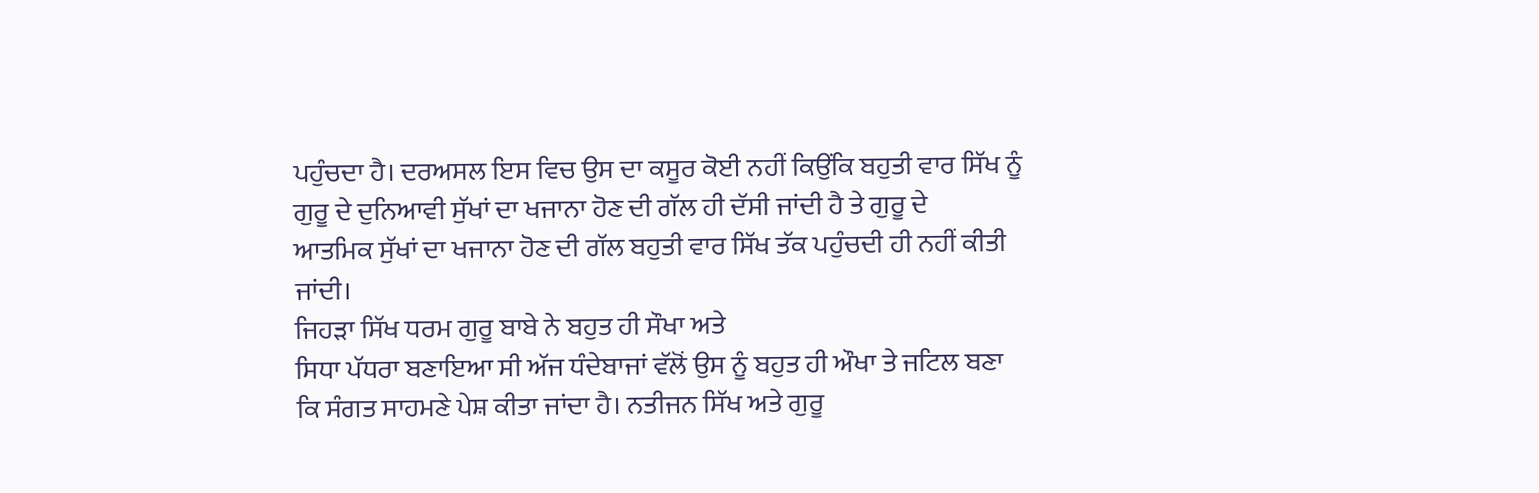ਪਹੁੰਚਦਾ ਹੈ। ਦਰਅਸਲ ਇਸ ਵਿਚ ਉਸ ਦਾ ਕਸੂਰ ਕੋਈ ਨਹੀਂ ਕਿਉਂਕਿ ਬਹੁਤੀ ਵਾਰ ਸਿੱਖ ਨੂੰ
ਗੁਰੂ ਦੇ ਦੁਨਿਆਵੀ ਸੁੱਖਾਂ ਦਾ ਖਜਾਨਾ ਹੋਣ ਦੀ ਗੱਲ ਹੀ ਦੱਸੀ ਜਾਂਦੀ ਹੈ ਤੇ ਗੁਰੂ ਦੇ
ਆਤਮਿਕ ਸੁੱਖਾਂ ਦਾ ਖਜਾਨਾ ਹੋਣ ਦੀ ਗੱਲ ਬਹੁਤੀ ਵਾਰ ਸਿੱਖ ਤੱਕ ਪਹੁੰਚਦੀ ਹੀ ਨਹੀਂ ਕੀਤੀ
ਜਾਂਦੀ।
ਜਿਹੜਾ ਸਿੱਖ ਧਰਮ ਗੁਰੂ ਬਾਬੇ ਨੇ ਬਹੁਤ ਹੀ ਸੌਖਾ ਅਤੇ
ਸਿਧਾ ਪੱਧਰਾ ਬਣਾਇਆ ਸੀ ਅੱਜ ਧੰਦੇਬਾਜਾਂ ਵੱਲੋਂ ਉਸ ਨੂੰ ਬਹੁਤ ਹੀ ਔਖਾ ਤੇ ਜਟਿਲ ਬਣਾ
ਕਿ ਸੰਗਤ ਸਾਹਮਣੇ ਪੇਸ਼ ਕੀਤਾ ਜਾਂਦਾ ਹੈ। ਨਤੀਜਨ ਸਿੱਖ ਅਤੇ ਗੁਰੂ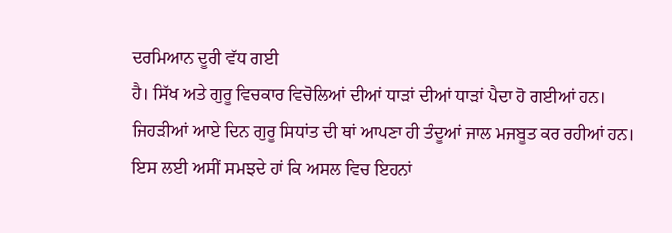ਦਰਮਿਆਨ ਦੂਰੀ ਵੱਧ ਗਈ
ਹੈ। ਸਿੱਖ ਅਤੇ ਗੁਰੂ ਵਿਚਕਾਰ ਵਿਚੋਲਿਆਂ ਦੀਆਂ ਧਾੜਾਂ ਦੀਆਂ ਧਾੜਾਂ ਪੈਦਾ ਹੋ ਗਈਆਂ ਹਨ।
ਜਿਹੜੀਆਂ ਆਏ ਦਿਨ ਗੁਰੂ ਸਿਧਾਂਤ ਦੀ ਥਾਂ ਆਪਣਾ ਹੀ ਤੰਦੂਆਂ ਜਾਲ ਮਜਬੂਤ ਕਰ ਰਹੀਆਂ ਹਨ।
ਇਸ ਲਈ ਅਸੀਂ ਸਮਝਦੇ ਹਾਂ ਕਿ ਅਸਲ ਵਿਚ ਇਹਨਾਂ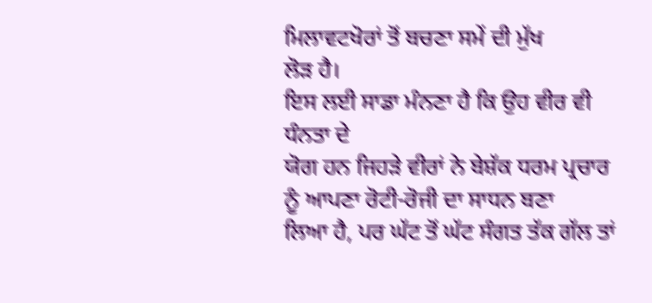ਮਿਲਾਵਟਖੋਰਾਂ ਤੋਂ ਬਚਣਾ ਸਮੇਂ ਦੀ ਮੁੱਖ
ਲੋੜ ਹੈ।
ਇਸ ਲਈ ਸਾਡਾ ਮੰਨਣਾ ਹੈ ਕਿ ਉਹ ਵੀਰ ਵੀ ਧੰਨਤਾ ਦੇ
ਯੋਗ ਹਨ ਜਿਹੜੇ ਵੀਰਾਂ ਨੇ ਬੇਸ਼ੱਕ ਧਰਮ ਪ੍ਰਚਾਰ ਨੂੰ ਆਪਣਾ ਰੋਟੀ-ਰੋਜੀ ਦਾ ਸਾਧਨ ਬਣਾ
ਲਿਆ ਹੈ, ਪਰ ਘੱਟ ਤੋਂ ਘੱਟ ਸੰਗਤ ਤੱਕ ਗੱਲ ਤਾਂ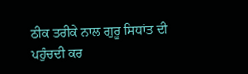ਠੀਕ ਤਰੀਕੇ ਨਾਲ ਗੁਰੂ ਸਿਧਾਂਤ ਦੀ
ਪਹੁੰਚਦੀ ਕਰ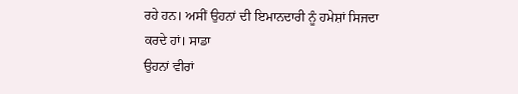ਰਹੇ ਹਨ। ਅਸੀਂ ਉਹਨਾਂ ਦੀ ਇਮਾਨਦਾਰੀ ਨੂੰ ਹਮੇਸ਼ਾਂ ਸਿਜਦਾ ਕਰਦੇ ਹਾਂ। ਸਾਡਾ
ਉਹਨਾਂ ਵੀਰਾਂ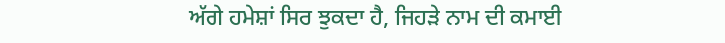ਅੱਗੇ ਹਮੇਸ਼ਾਂ ਸਿਰ ਝੁਕਦਾ ਹੈ, ਜਿਹੜੇ ਨਾਮ ਦੀ ਕਮਾਈ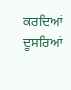ਕਰਦਿਆਂ ਦੂਸਰਿਆਂ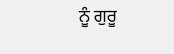ਨੂੰ ਗੁਰੂ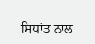ਸਿਧਾਂਤ ਨਾਲ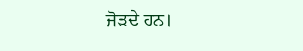ਜੋੜਦੇ ਹਨ।